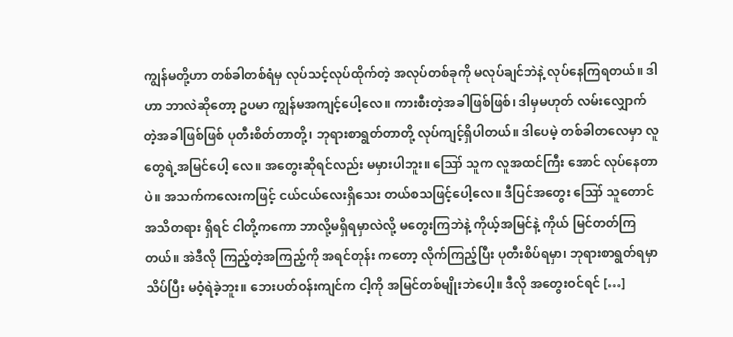ကျွန်မတို့ဟာ တစ်ခါတစ်ရံမှ လုပ်သင့်လုပ်ထိုက်တဲ့ အလုပ်တစ်ခုကို မလုပ်ချင်ဘဲနဲ့ လုပ်နေကြရတယ်။ ဒါဟာ ဘာလဲဆိုတော့ ဥပမာ ကျွန်မအကျင့်ပေါ့လေ။ ကားစီးတဲ့အခါဖြစ်ဖြစ်၊ ဒါမှမဟုတ် လမ်းလျှောက်တဲ့အခါဖြစ်ဖြစ် ပုတီးစိတ်တာတို့၊ ဘုရားစာရွတ်တာတို့ လုပ်ကျင့်ရှိပါတယ်။ ဒါပေမဲ့ တစ်ခါတလေမှာ လူတွေရဲ့အမြင်ပေါ့ လေ။ အတွေးဆိုရင်လည်း မမှားပါဘူး။ ဪ သူက လူအထင်ကြီး အောင် လုပ်နေတာပဲ။ အသက်ကလေးကဖြင့် ငယ်ငယ်လေးရှိသေး တယ်စသဖြင့်ပေါ့လေ။ ဒီပြင်အတွေး ဪ သူတောင် အသိတရား ရှိရင် ငါတို့ကကော ဘာလို့မရှိရမှာလဲလို့ မတွေးကြဘဲနဲ့ ကိုယ့်အမြင်နဲ့ ကိုယ် မြင်တတ်ကြတယ်။ အဲဒီလို ကြည့်တဲ့အကြည့်ကို အရင်တုန်း ကတော့ လိုက်ကြည့်ပြီး ပုတီးစိပ်ရမှာ၊ ဘုရားစာရွတ်ရမှာ သိပ်ပြီး မဝံ့ရဲခဲ့ဘူး။ ဘေးပတ်ဝန်းကျင်က ငါ့ကို အမြင်တစ်မျိုးဘဲပေါ့။ ဒီလို အတွေးဝင်ရင် […]